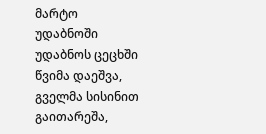მარტო უდაბნოში
უდაბნოს ცეცხში წვიმა დაეშვა, გველმა სისინით გაითარეშა,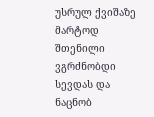უსრულ ქვიშაზე მარტოდ შთენილი ვგრძნობდი სევდას და ნაცნობ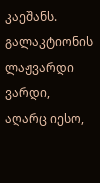კაეშანს. გალაკტიონის ლაჟვარდი ვარდი, აღარც იესო,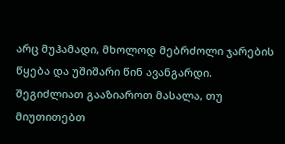არც მუჰამადი, მხოლოდ მებრძოლი ჯარების წყება და უშიშარი წინ ავანგარდი.
შეგიძლიათ გააზიაროთ მასალა, თუ მიუთითებთ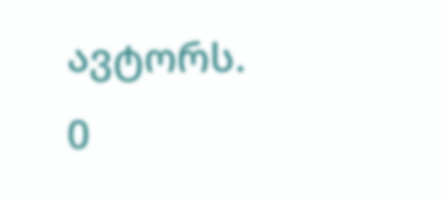ავტორს.
0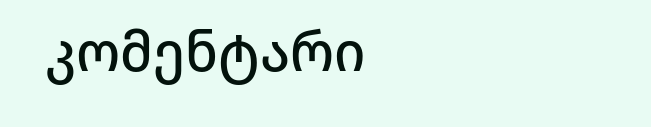კომენტარი